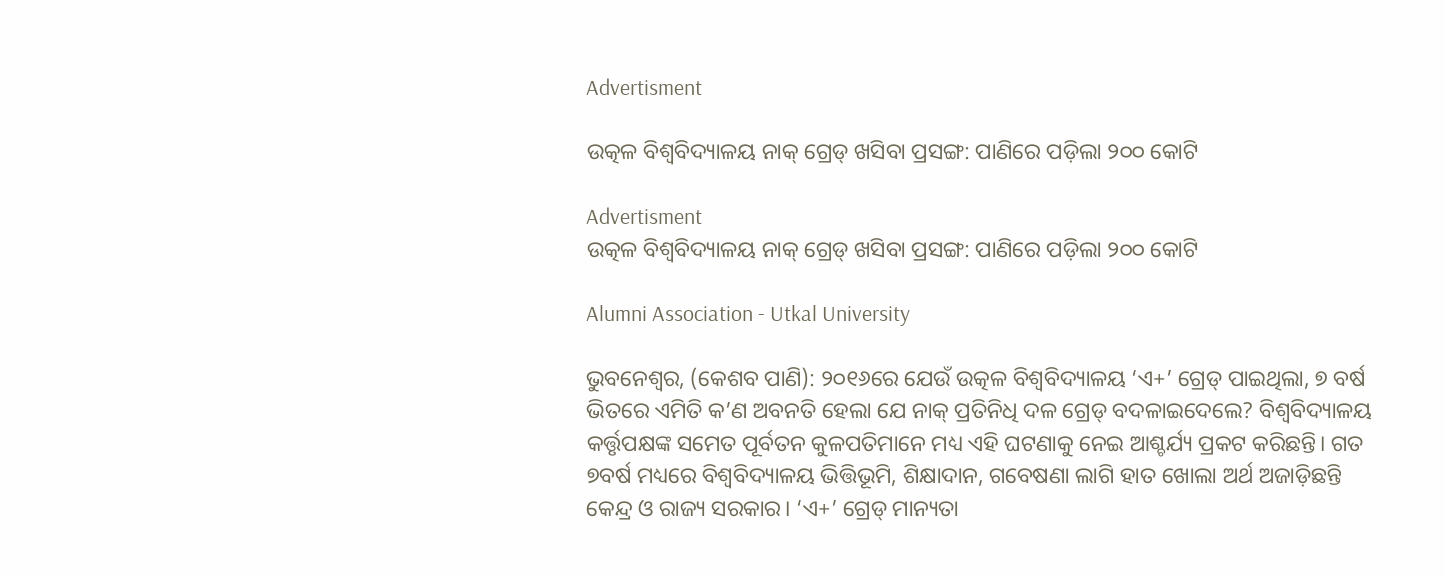Advertisment

ଉତ୍କଳ ବିଶ୍ବବିଦ୍ୟାଳୟ ନାକ୍‌ ଗ୍ରେଡ୍‌ ଖସିବା ପ୍ରସଙ୍ଗ: ପାଣିରେ ପଡ଼ିଲା ୨୦୦ କୋଟି

Advertisment
ଉତ୍କଳ ବିଶ୍ବବିଦ୍ୟାଳୟ ନାକ୍‌ ଗ୍ରେଡ୍‌ ଖସିବା ପ୍ରସଙ୍ଗ: ପାଣିରେ ପଡ଼ିଲା ୨୦୦ କୋଟି

Alumni Association - Utkal University

ଭୁବନେଶ୍ବର, (କେଶବ ପାଣି): ୨୦୧୬ରେ ଯେଉଁ ଉତ୍କଳ ବିଶ୍ବବିଦ୍ୟାଳୟ ‘ଏ+’ ଗ୍ରେଡ୍‌ ପାଇଥିଲା, ୭ ବର୍ଷ ଭିତରେ ଏମିତି କ’ଣ ଅବନତି ହେଲା ଯେ ନାକ୍‌ ପ୍ରତିନିଧି ଦଳ ଗ୍ରେଡ୍‌ ବଦଳାଇଦେଲେ? ବିଶ୍ବବିଦ୍ୟାଳୟ କର୍ତ୍ତୃପକ୍ଷଙ୍କ ସମେତ ପୂର୍ବତନ କୁଳପତିମାନେ ମଧ୍ୟ ଏହି ଘଟଣାକୁ ନେଇ ଆଶ୍ଚର୍ଯ୍ୟ ପ୍ରକଟ କରିଛନ୍ତି। ଗତ ୭ବର୍ଷ ମଧ୍ୟରେ ବିଶ୍ବବିଦ୍ୟାଳୟ ଭିତ୍ତିଭୂମି, ଶିକ୍ଷାଦାନ, ଗବେଷଣା ଲାଗି ହାତ ଖୋଲା ଅର୍ଥ ଅଜାଡ଼ିଛନ୍ତି କେନ୍ଦ୍ର ଓ ରାଜ୍ୟ ସରକାର। ‘ଏ+’ ଗ୍ରେଡ୍‌ ମାନ୍ୟତା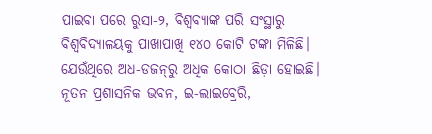ପାଇବା ପରେ ରୁସା-୨, ବିଶ୍ବବ୍ୟାଙ୍କ ପରି ସଂସ୍ଥାରୁ ବିଶ୍ବବିଦ୍ୟାଳୟକୁ ପାଖାପାଖି ୧୪୦ କୋଟି ଟଙ୍କା ମିଳିଛି। ଯେଉଁଥିରେ ଅଧ-ଡଜନ୍‌ରୁ ଅଧିକ କୋଠା ଛିଡ଼ା ହୋଇଛି। ନୂତନ ପ୍ରଶାସନିକ ଭବନ, ଇ-ଲାଇବ୍ରେରି,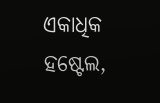ଏକାଧିକ ହଷ୍ଟେଲ,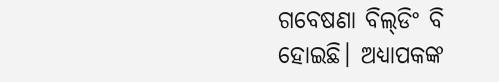ଗବେଷଣା ବିଲ୍‌ଡିଂ ବି ହୋଇଛି। ଅଧ୍ୟାପକଙ୍କ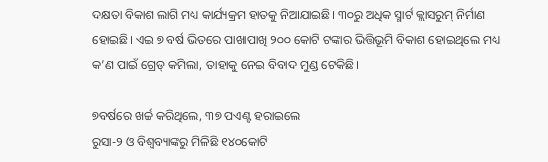ଦକ୍ଷତା ବିକାଶ ଲାଗି ମଧ୍ୟ କାର୍ଯ୍ୟକ୍ରମ ହାତକୁ ନିଆଯାଇଛି। ୩୦ରୁ ଅଧିକ ସ୍ମାର୍ଟ କ୍ଲାସରୁମ୍‌ ନିର୍ମାଣ ହୋଇଛି। ଏଇ ୭ ବର୍ଷ ଭିତରେ ପାଖାପାଖି ୨୦୦ କୋଟି ଟଙ୍କାର ଭିତ୍ତିଭୂମି ବିକାଶ ହୋଇଥିଲେ ମଧ୍ୟ କ’ଣ ପାଇଁ ଗ୍ରେଡ୍‌ କମିଲା, ତାହାକୁ ନେଇ ବିବାଦ ମୁଣ୍ଡ ଟେକିଛି।

୭ବର୍ଷରେ ଖର୍ଚ୍ଚ କରିଥିଲେ, ୩୭ ପଏଣ୍ଟ ହରାଇଲେ
ରୁସା-୨ ଓ ବିଶ୍ବବ୍ୟାଙ୍କରୁ ମିଳିଛି ୧୪୦କୋଟି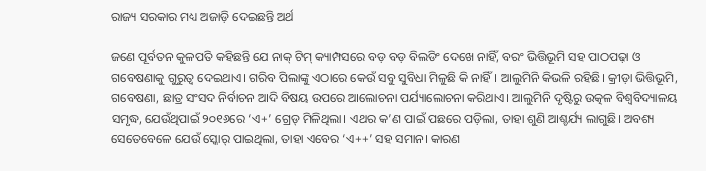ରାଜ୍ୟ ସରକାର ମଧ୍ୟ ଅଜାଡ଼ି ଦେଇଛନ୍ତି ଅର୍ଥ

ଜଣେ ପୂର୍ବତନ କୁଳପତି କହିଛନ୍ତି ଯେ ନାକ୍‌ ଟିମ୍‌ କ୍ୟାମ୍ପସରେ ବଡ଼ ବଡ଼ ବିଲଡିଂ ଦେଖେ ନାହିଁ, ବରଂ ଭିତ୍ତିଭୂମି ସହ ପାଠପଢ଼ା ଓ ଗବେଷଣାକୁ ଗୁରୁତ୍ବ ଦେଇଥାଏ। ‌ଗରିବ ପିଲାଙ୍କୁ ଏଠାରେ କେଉଁ ସବୁ ସୁବିଧା ମିଳୁଛି କି ନାହିଁ। ଆଲୁମିନି କିଭଳି ରହିଛି। କ୍ରୀଡ଼ା ଭିତ୍ତିଭୂମି, ଗବେଷଣା, ଛାତ୍ର ସଂସଦ ନିର୍ବାଚନ ଆଦି ବିଷୟ ଉପରେ ଆଲୋଚନା ପର୍ଯ୍ୟାଲୋଚନା କରିଥାଏ। ଆଲୁମିନି ଦୃଷ୍ଟିରୁ ଉତ୍କଳ ବିଶ୍ବବିଦ୍ୟାଳୟ ସମୃଦ୍ଧ, ଯେଉଁଥିପାଇଁ ୨୦୧୬ରେ ‘ଏ+’ ଗ୍ରେଡ୍‌ ମିଳିଥିଲା। ଏଥର କ’ଣ ପାଇଁ ପଛରେ ପଡ଼ିଲା, ତାହା ଶୁଣି ଆଶ୍ଚର୍ଯ୍ୟ ଲାଗୁଛି। ଅବଶ୍ୟ ସେତେବେଳେ ଯେଉଁ ସ୍କୋର୍‌ ପାଇଥିଲା, ତାହା ଏବେର ‘ଏ++’ ସହ ସମାନ। କାରଣ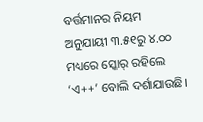ବର୍ତ୍ତମାନର ନିୟମ ଅନୁଯାୟୀ ୩.୫୧ରୁ ୪.୦୦ ମଧ୍ୟରେ ସ୍କୋର୍‌ ରହିଲେ ‘ଏ++’ ବୋଲି ଦର୍ଶାଯାଉଛି।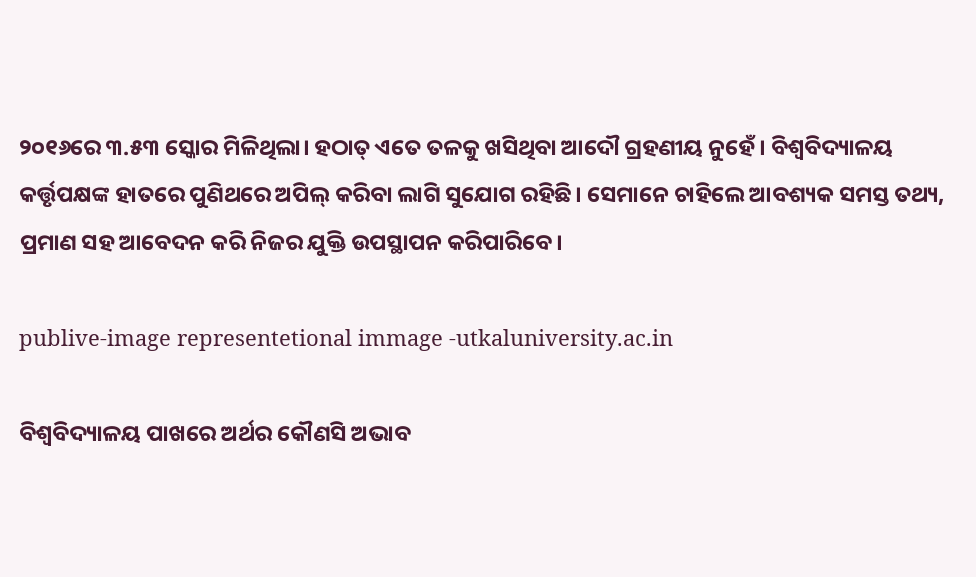୨୦୧୬ରେ ୩.୫୩ ସ୍କୋର ମିଳିଥିଲା। ହଠାତ୍‌ ଏତେ ତଳକୁ ଖସିଥିବା ଆଦୌ ଗ୍ରହଣୀୟ ନୁହେଁ। ବିଶ୍ବବିଦ୍ୟାଳୟ କର୍ତ୍ତୃପକ୍ଷଙ୍କ ହାତରେ ପୁଣିଥରେ ଅପିଲ୍‌ କରିବା ଲାଗି ସୁଯୋଗ ରହିଛି। ସେମାନେ ଚାହିଲେ ଆବଶ୍ୟକ ସମସ୍ତ ତଥ୍ୟ, ପ୍ରମାଣ ସହ ଆବେଦନ କରି ନିଜର ଯୁକ୍ତି ଉପସ୍ଥାପନ କରିପାରିବେ।

publive-image representetional immage -utkaluniversity.ac.in

ବିଶ୍ବବିଦ୍ୟାଳୟ ପାଖରେ ଅର୍ଥର କୌଣସି ଅଭାବ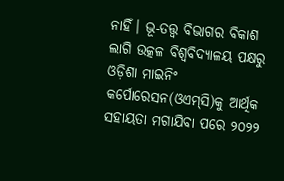ନାହିଁ। ଭୂ-ତତ୍ତ୍ବ ବିଭାଗର ବିକାଶ ଲାଗି ଉତ୍କଳ ବିଶ୍ବବିଦ୍ୟାଳୟ ପକ୍ଷରୁ ଓଡ଼ିଶା ମାଇନିଂ କର୍ପୋରେସନ(ଓଏମ୍‌ସି)କୁ ଆର୍ଥିକ ସହାୟତା ମଗାଯିବା ପରେ ୨୦୨୨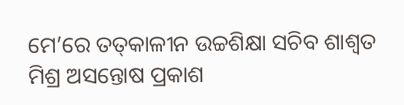ମେ’ରେ ତତ୍‌କାଳୀନ ଉଚ୍ଚଶିକ୍ଷା ସଚିବ ଶାଶ୍ବତ ମିଶ୍ର ଅସନ୍ତୋଷ ପ୍ରକାଶ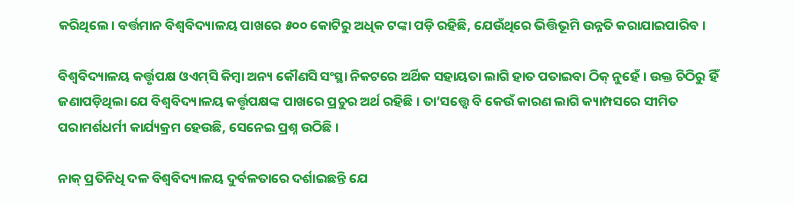କରିଥିଲେ। ବର୍ତ୍ତମାନ ବିଶ୍ବବିଦ୍ୟାଳୟ ପାଖରେ ୫୦୦ କୋଟିରୁ ଅଧିକ ଟଙ୍କା ପଡ଼ି ରହିଛି, ଯେଉଁଥିରେ ଭିତ୍ତିଭୂମି ଉନ୍ନତି କରାଯାଇପାରିବ।

ବିଶ୍ବବିଦ୍ୟାଳୟ କର୍ତ୍ତୃପକ୍ଷ ଓଏମ୍‌ସି କିମ୍ବା ଅନ୍ୟ କୌଣସି ସଂସ୍ଥା ନିକଟରେ ଅର୍ଥିକ ସହାୟତା ଲାଗି ହାତ ପତାଇବା ଠିକ୍‌ ନୁହେଁ। ଉକ୍ତ ଚିଠିରୁ ହିଁ ଜଣାପଡ଼ିଥିଲା ଯେ ବିଶ୍ବବିଦ୍ୟାଳୟ କର୍ତ୍ତୃପକ୍ଷଙ୍କ ପାଖରେ ପ୍ରଚୁର ଅର୍ଥ ରହିଛି। ତା’ସତ୍ତ୍ବେ ବି କେଉଁ କାରଣ ଲାଗି କ୍ୟାମ୍ପସରେ ସୀମିତ ପରାମର୍ଶଧର୍ମୀ କାର୍ଯ୍ୟକ୍ରମ ହେଉଛି, ସେନେଇ ପ୍ରଶ୍ନ ଉଠିଛି।

ନାକ୍‌ ପ୍ରତିନିଧି ଦଳ ବିଶ୍ବବିଦ୍ୟାଳୟ ଦୁର୍ବଳତାରେ ଦର୍ଶାଇଛନ୍ତି ଯେ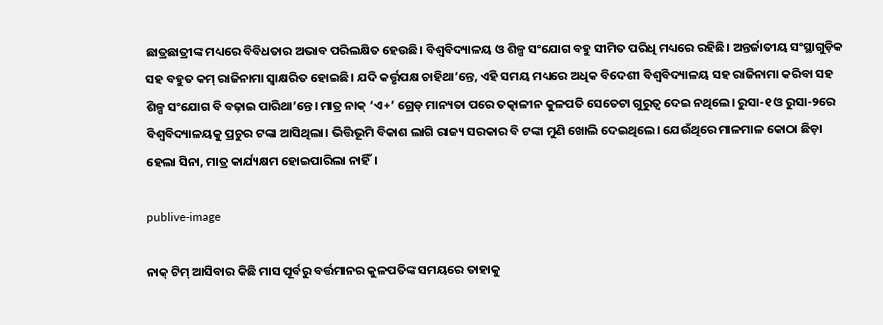ଛାତ୍ରଛାତ୍ରୀଙ୍କ ମଧ୍ୟରେ ବିବିଧତାର ଅଭାବ ପରିଲକ୍ଷିତ ହେଉଛି। ବିଶ୍ୱବିଦ୍ୟାଳୟ ଓ ଶିଳ୍ପ ସଂଯୋଗ ବହୁ ସୀମିତ ପରିଧି ମଧ୍ୟରେ ରହିଛି। ଅନ୍ତର୍ଜାତୀୟ ସଂସ୍ଥାଗୁଡ଼ିକ ସହ ବହୁତ କମ୍‌ ରାଜିନାମା ସ୍ବାକ୍ଷରିତ ହୋଇଛି। ଯଦି କର୍ତ୍ତୃପକ୍ଷ ଚାହିଥା’ନ୍ତେ, ଏହି ସମୟ ମଧ୍ୟରେ ଅଧିକ ବିଦେଶୀ ବିଶ୍ବବିଦ୍ୟାଳୟ ସହ ରାଜିନାମା କରିବା ସହ ଶିଳ୍ପ ସଂଯୋଗ ବି ବଢ଼ାଇ ପାରିଥା’ନ୍ତେ। ମାତ୍ର ନାକ୍‌ ‘ଏ+’ ଗ୍ରେଡ୍‌ ମାନ୍ୟତା ପରେ ତତ୍କାଳୀନ କୁଳପତି ସେତେଟା ଗୁରୁତ୍ବ ଦେଇ ନଥିଲେ। ‌ରୁସା-୧ ଓ ରୁସା-୨‌ରେ ବିଶ୍ବବିଦ୍ୟାଳୟକୁ ପ୍ରଚୁର ଟଙ୍କା ଆସିଥିଲା। ଭିତ୍ତିଭୂମି ବିକାଶ ଲାଗି ରାଜ୍ୟ ସରକାର ବି ଟଙ୍କା ମୁଣି ଖୋଲି ଦେଇଥିଲେ। ଯେଉଁଥିରେ ମାଳମାଳ କୋଠା ଛିଡ଼ା ହେଲା ସିନା, ମାତ୍ର କାର୍ଯ୍ୟକ୍ଷମ ହୋଇପାରିଲା ନାହିଁ।

publive-image

ନାକ୍‌ ଟିମ୍‌ ଆସିବାର କିଛି ମାସ ପୂର୍ବରୁ ବର୍ତ୍ତମାନର କୁଳପତିଙ୍କ ସମୟରେ ତାହାକୁ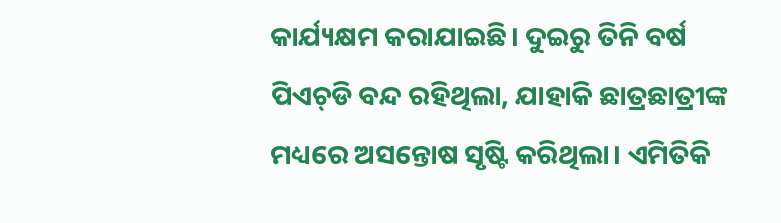କାର୍ଯ୍ୟକ୍ଷମ କରାଯାଇଛି। ଦୁଇରୁ ତିନି ବର୍ଷ ପିଏଚ୍‌ଡି ବନ୍ଦ ରହିଥିଲା, ଯାହାକି ଛାତ୍ରଛାତ୍ରୀଙ୍କ ମଧ୍ୟରେ ଅସନ୍ତୋଷ ସୃଷ୍ଟି କରିଥିଲା। ଏମିତିକି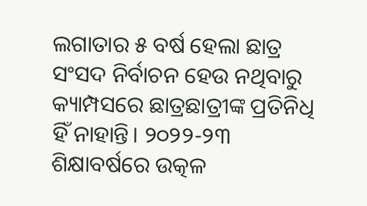ଲଗାତାର ୫ ବର୍ଷ ହେଲା ଛାତ୍ର ସଂସଦ ନିର୍ବାଚନ ହେଉ ନଥିବାରୁ କ୍ୟାମ୍ପସରେ ଛାତ୍ରଛାତ୍ରୀଙ୍କ ପ୍ରତିନିଧି ହିଁ ନାହାନ୍ତି। ୨୦୨୨-୨୩ ଶିକ୍ଷାବର୍ଷରେ ଉତ୍କଳ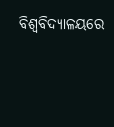ବିଶ୍ବବିଦ୍ୟାଳୟରେ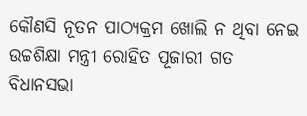କୌଣସି ନୂତନ ପାଠ୍ୟକ୍ରମ ଖୋଲି ନ ଥିବା ନେଇ ଉଚ୍ଚଶିକ୍ଷା ମନ୍ତ୍ରୀ ରୋହିତ ପୂଜାରୀ ଗତ ବିଧାନସଭା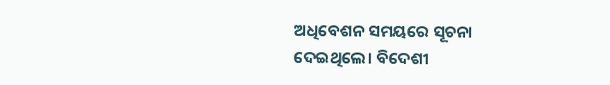ଅଧିବେଶନ ସମୟରେ ସୂଚନା ଦେଇଥିଲେ। ବିଦେଶୀ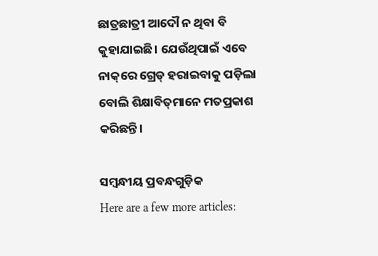ଛାତ୍ରଛାତ୍ରୀ ଆଦୌ ନ ଥିବା ବି କୁହାଯାଇଛି। ଯେଉଁଥିପାଇଁ ଏବେ ନାକ୍‌ରେ ଗ୍ରେଡ୍‌ ହରାଇବାକୁ ପଡ଼ିଲା ବୋଲି ଶିକ୍ଷାବିତ୍‌ମାନେ ମତପ୍ରକାଶ କରିଛନ୍ତି।

ସମ୍ବନ୍ଧୀୟ ପ୍ରବନ୍ଧଗୁଡ଼ିକ
Here are a few more articles: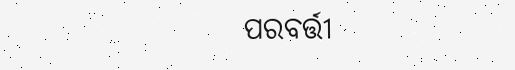ପରବର୍ତ୍ତୀ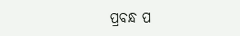ପ୍ରବନ୍ଧ ପ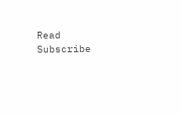Read
Subscribe